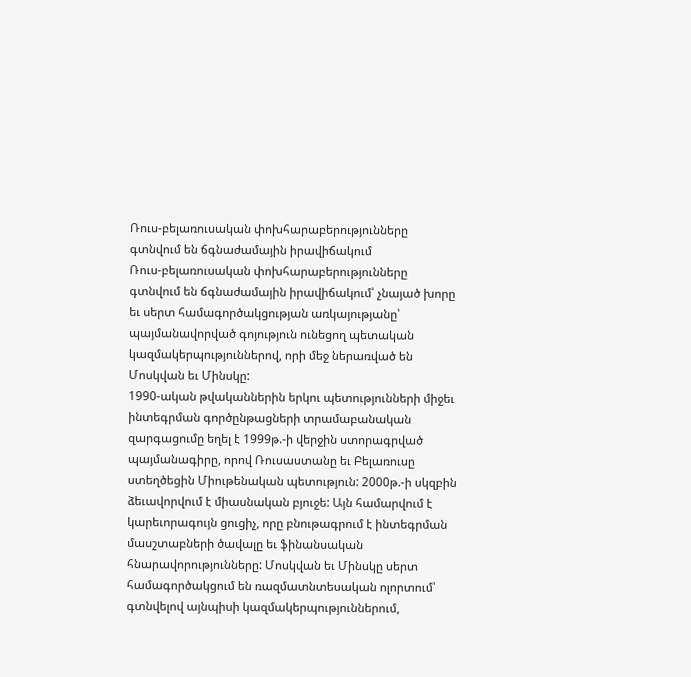Ռուս-բելառուսական փոխհարաբերությունները գտնվում են ճգնաժամային իրավիճակում
Ռուս-բելառուսական փոխհարաբերությունները գտնվում են ճգնաժամային իրավիճակում՝ չնայած խորը եւ սերտ համագործակցության առկայությանը՝ պայմանավորված գոյություն ունեցող պետական կազմակերպություններով, որի մեջ ներառված են Մոսկվան եւ Մինսկը:
1990-ական թվականներին երկու պետությունների միջեւ ինտեգրման գործընթացների տրամաբանական զարգացումը եղել է 1999թ.-ի վերջին ստորագրված պայմանագիրը, որով Ռուսաստանը եւ Բելառուսը ստեղծեցին Միութենական պետություն: 2000թ.-ի սկզբին ձեւավորվում է միասնական բյուջե: Այն համարվում է կարեւորագույն ցուցիչ, որը բնութագրում է ինտեգրման մասշտաբների ծավալը եւ ֆինանսական հնարավորությունները: Մոսկվան եւ Մինսկը սերտ համագործակցում են ռազմատնտեսական ոլորտում՝ գտնվելով այնպիսի կազմակերպություններում,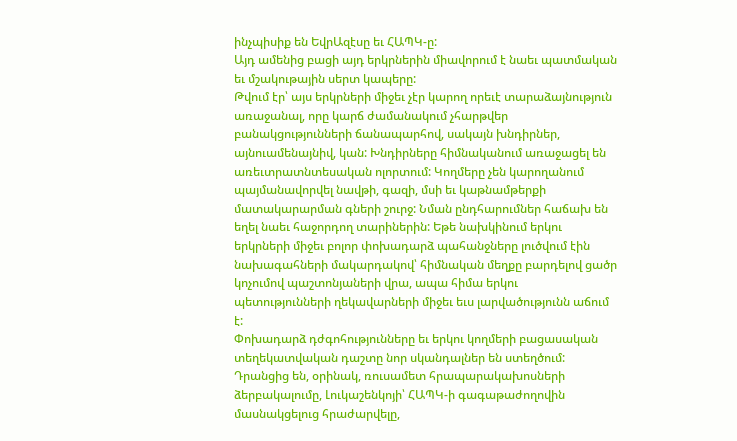ինչպիսիք են ԵվրԱզէսը եւ ՀԱՊԿ-ը:
Այդ ամենից բացի այդ երկրներին միավորում է նաեւ պատմական եւ մշակութային սերտ կապերը:
Թվում էր՝ այս երկրների միջեւ չէր կարող որեւէ տարաձայնություն առաջանալ, որը կարճ ժամանակում չհարթվեր բանակցությունների ճանապարհով, սակայն խնդիրներ, այնուամենայնիվ, կան: Խնդիրները հիմնականում առաջացել են առեւտրատնտեսական ոլորտում: Կողմերը չեն կարողանում պայմանավորվել նավթի, գազի, մսի եւ կաթնամթերքի մատակարարման գների շուրջ: Նման ընդհարումներ հաճախ են եղել նաեւ հաջորդող տարիներին: Եթե նախկինում երկու երկրների միջեւ բոլոր փոխադարձ պահանջները լուծվում էին նախագահների մակարդակով՝ հիմնական մեղքը բարդելով ցածր կոչումով պաշտոնյաների վրա, ապա հիմա երկու պետությունների ղեկավարների միջեւ եւս լարվածությունն աճում է:
Փոխադարձ դժգոհությունները եւ երկու կողմերի բացասական տեղեկատվական դաշտը նոր սկանդալներ են ստեղծում: Դրանցից են, օրինակ, ռուսամետ հրապարակախոսների ձերբակալումը, Լուկաշենկոյի՝ ՀԱՊԿ-ի գագաթաժողովին մասնակցելուց հրաժարվելը,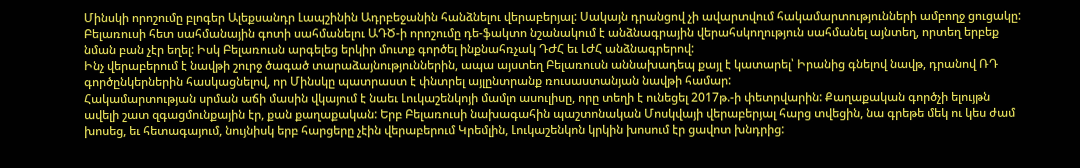Մինսկի որոշումը բլոգեր Ալեքսանդր Լապշինին Ադրբեջանին հանձնելու վերաբերյալ: Սակայն դրանցով չի ավարտվում հակամարտությունների ամբողջ ցուցակը: Բելառուսի հետ սահմանային գոտի սահմանելու ԱԴԾ-ի որոշումը դե-ֆակտո նշանակում է անձնագրային վերահսկողություն սահմանել այնտեղ, որտեղ երբեք նման բան չէր եղել: Իսկ Բելառուսն արգելեց երկիր մուտք գործել ինքնահռչակ ԴԺՀ եւ ԼԺՀ անձնագրերով:
Ինչ վերաբերում է նավթի շուրջ ծագած տարաձայնություններին, ապա այստեղ Բելառուսն աննախադեպ քայլ է կատարել՝ Իրանից գնելով նավթ, դրանով ՌԴ գործընկերներին հասկացնելով, որ Մինսկը պատրաստ է փնտրել այլընտրանք ռուսաստանյան նավթի համար:
Հակամարտության սրման աճի մասին վկայում է նաեւ Լուկաշենկոյի մամլո ասուլիսը, որը տեղի է ունեցել 2017թ.-ի փետրվարին: Քաղաքական գործչի ելույթն ավելի շատ զգացմունքային էր, քան քաղաքական: Երբ Բելառուսի նախագահին պաշտոնական Մոսկվայի վերաբերյալ հարց տվեցին, նա գրեթե մեկ ու կես ժամ խոսեց, եւ հետագայում, նույնիսկ երբ հարցերը չէին վերաբերում Կրեմլին, Լուկաշենկոն կրկին խոսում էր ցավոտ խնդրից: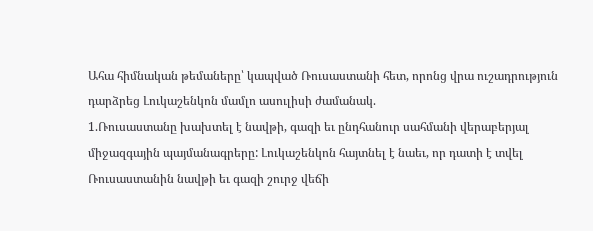Ահա հիմնական թեմաները՝ կապված Ռուսաստանի հետ, որոնց վրա ուշադրություն դարձրեց Լուկաշենկոն մամլո ասուլիսի ժամանակ.
1.Ռուսաստանը խախտել է նավթի, գազի եւ ընդհանուր սահմանի վերաբերյալ միջազգային պայմանագրերը: Լուկաշենկոն հայտնել է նաեւ, որ դատի է տվել Ռուսաստանին նավթի եւ գազի շուրջ վեճի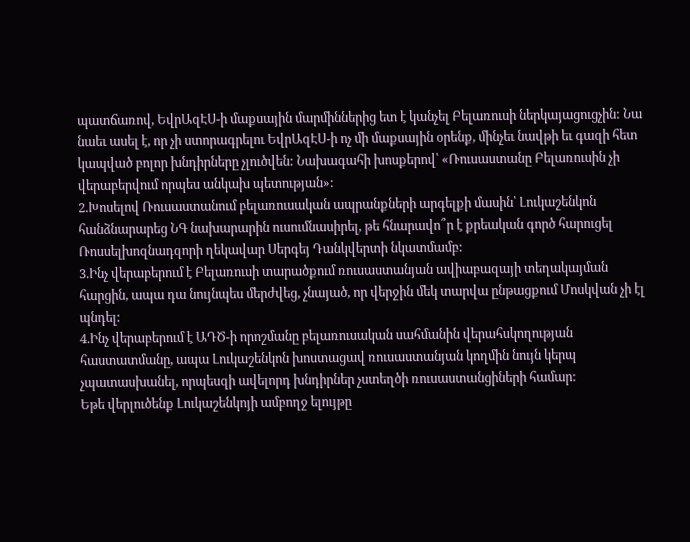պատճառով, ԵվրԱզԷՍ-ի մաքսային մարմիններից ետ է կանչել Բելառուսի ներկայացուցչին: Նա նաեւ ասել է, որ չի ստորագրելու ԵվրԱզԷՍ-ի ոչ մի մաքսային օրենք, մինչեւ նավթի եւ գազի հետ կապված բոլոր խնդիրները չլուծվեն: Նախագահի խոսքերով՝ «Ռուսաստանը Բելառուսին չի վերաբերվում որպես անկախ պետության»:
2.Խոսելով Ռուսաստանում բելառուսական ապրանքների արգելքի մասին՝ Լուկաշենկոն հանձնարարեց ՆԳ նախարարին ուսումնասիրել, թե հնարավո՞ր է քրեական գործ հարուցել Ռոսսելխոզնադզորի ղեկավար Սերգեյ Դանկվերտի նկատմամբ:
3.Ինչ վերաբերում է Բելառուսի տարածքում ռուսաստանյան ավիաբազայի տեղակայման հարցին, ապա դա նույնպես մերժվեց, չնայած, որ վերջին մեկ տարվա ընթացքում Մոսկվան չի էլ պնդել:
4.Ինչ վերաբերում է ԱԴԾ-ի որոշմանը բելառուսական սահմանին վերահսկողության հաստատմանը, ապա Լուկաշենկոն խոստացավ ռուսաստանյան կողմին նույն կերպ չպատասխանել, որպեսզի ավելորդ խնդիրներ չստեղծի ռուսաստանցիների համար:
Եթե վերլուծենք Լուկաշենկոյի ամբողջ ելույթը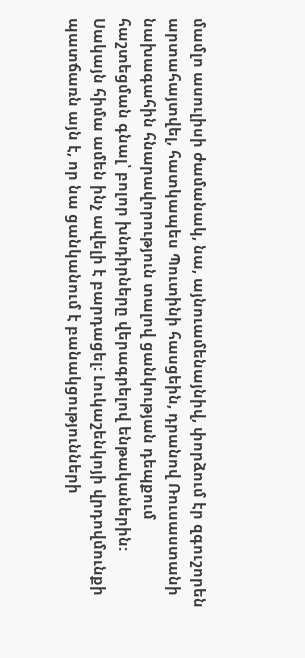մամլո ասուլիսի ժամանակ, նա, այնուամենայնիվ, փորձում էր զգուշորեն արտահայտվել, հատկապես Պուտինի հասցեին, դրանով Ռուսաստանի նախագահին հնարավորություն տալով ցանկության դեպքում հաշտեցման գնալ՝ բոլոր խնդիրները վերագրելով ենթականերին:
Սակայն հիմա ամեն ինչ ավելի է բարդացել: Լուկաշենկոյի վրդովմունքի պատճառն այն է, որ նա ցանկանում է բանակցությունների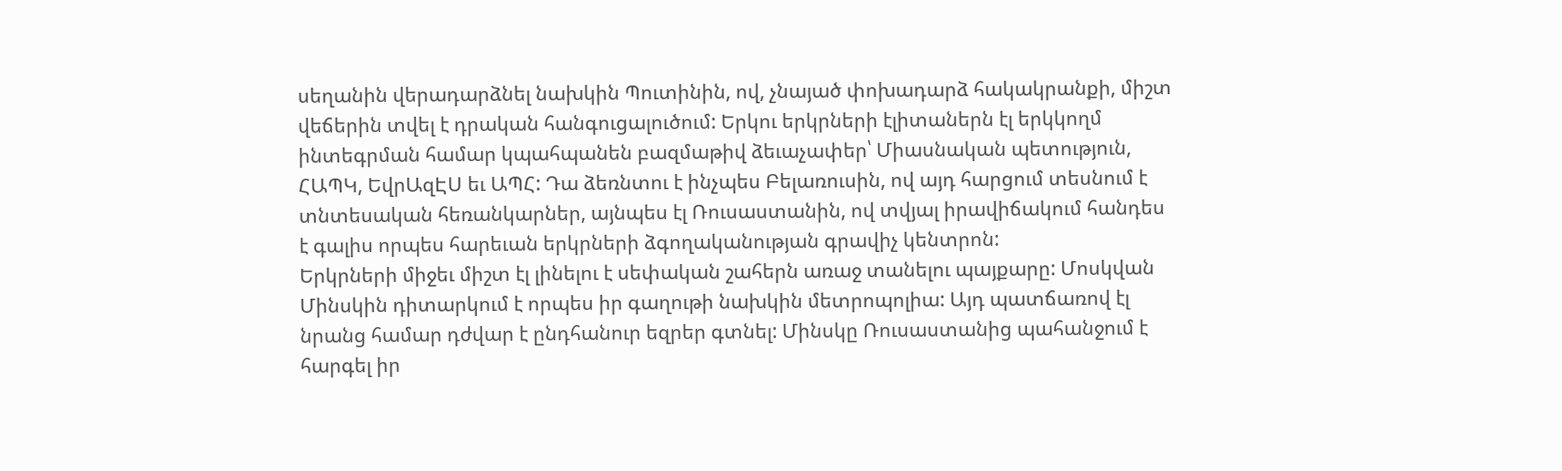սեղանին վերադարձնել նախկին Պուտինին, ով, չնայած փոխադարձ հակակրանքի, միշտ վեճերին տվել է դրական հանգուցալուծում: Երկու երկրների էլիտաներն էլ երկկողմ ինտեգրման համար կպահպանեն բազմաթիվ ձեւաչափեր՝ Միասնական պետություն, ՀԱՊԿ, ԵվրԱզԷՍ եւ ԱՊՀ: Դա ձեռնտու է ինչպես Բելառուսին, ով այդ հարցում տեսնում է տնտեսական հեռանկարներ, այնպես էլ Ռուսաստանին, ով տվյալ իրավիճակում հանդես է գալիս որպես հարեւան երկրների ձգողականության գրավիչ կենտրոն:
Երկրների միջեւ միշտ էլ լինելու է սեփական շահերն առաջ տանելու պայքարը: Մոսկվան Մինսկին դիտարկում է որպես իր գաղութի նախկին մետրոպոլիա: Այդ պատճառով էլ նրանց համար դժվար է ընդհանուր եզրեր գտնել: Մինսկը Ռուսաստանից պահանջում է հարգել իր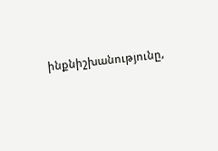ինքնիշխանությունը,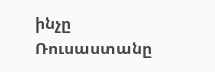ինչը Ռուսաստանը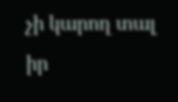չի կարող տալ իր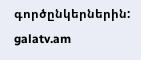գործընկերներին:
galatv.am